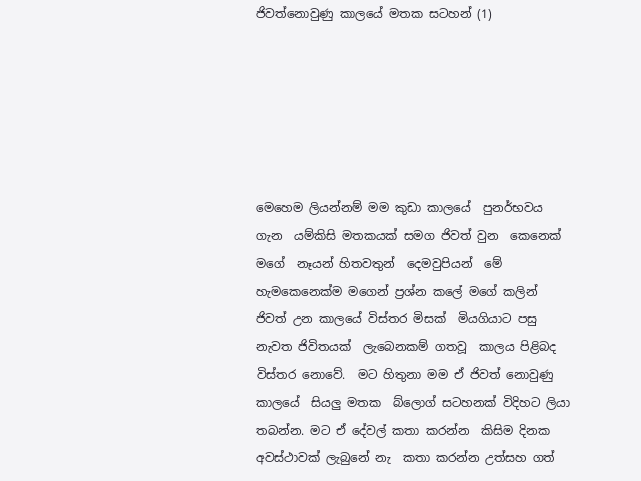ජිවත්නොවුණු කාලයේ මතක සටහන් (1)






මෙහෙම ලියන්නම් මම කුඩා කාලයේ  පුනර්භවය ගැන  යම්කිසි මතකයක් සමග ජිවත් වුන  කෙනෙක්  මගේ  නෑයන් හිතවතුන්  දෙමවුපියන්  මේ හැමකෙනෙක්ම මගෙන් ප්‍රශ්න කලේ මගේ කලින් ජිවත් උන කාලයේ විස්තර මිසක්  මියගියාට පසු නැවත ජිවිතයක්  ලැබෙනකම් ගතවූ  කාලය පිළිබද විස්තර නොවේ.  මට හිතුනා මම ඒ ජිවත් නොවුණු කාලයේ  සියලු මතක  බ්ලොග් සටහනක් විදිහට ලියා තබන්න. මට ඒ දේවල් කතා කරන්න  කිසිම දිනක අවස්ථාවක් ලැබුනේ නැ  කතා කරන්න උත්සහ ගත්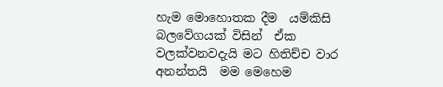හැම මොහොතක දීම  යම්කිසි බලවේගයක් විසින්  ඒක වලක්වනවදැයි මට හිතිච්ච වාර අනන්තයි  මම මෙහෙම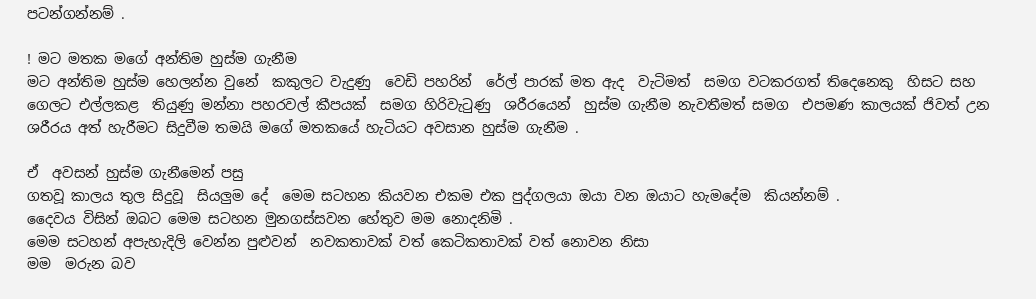පටන්ගන්නම් .

! මට මතක මගේ අන්තිම හුස්ම ගැනීම
මට අන්තිම හුස්ම හෙලන්න වුනේ  කකුලට වැදුණු  වෙඩි පහරින්  රේල් පාරක් මත ඇද  වැටිමත්  සමග වටකරගත් තිදෙනෙකු  හිසට සහ ගෙලට එල්ලකළ  තියුණු මන්නා පහරවල් කීපයක්  සමග හිරිවැටුණු  ශරීරයෙන්  හුස්ම ගැනීම නැවතීමත් සමග  එපමණ කාලයක් ජිවත් උන ශරීරය අත් හැරීමට සිදුවීම තමයි මගේ මතකයේ හැටියට අවසාන හුස්ම ගැනීම .

ඒ  අවසන් හුස්ම ගැනීමෙන් පසු
ගතවූ කාලය තුල සිදුවූ  සියලුම දේ  මෙම සටහන කියවන එකම එක පුද්ගලයා ඔයා වන ඔයාට හැමදේම  කියන්නම් .
දෛවය විසින් ඔබට මෙම සටහන මුනගස්සවන හේතුව මම නොදනිමි .
මෙම සටහන් අපැහැදිලි වෙන්න පුළුවන්  නවකතාවක් වත් කෙටිකතාවක් වත් නොවන නිසා
මම  මරුන බව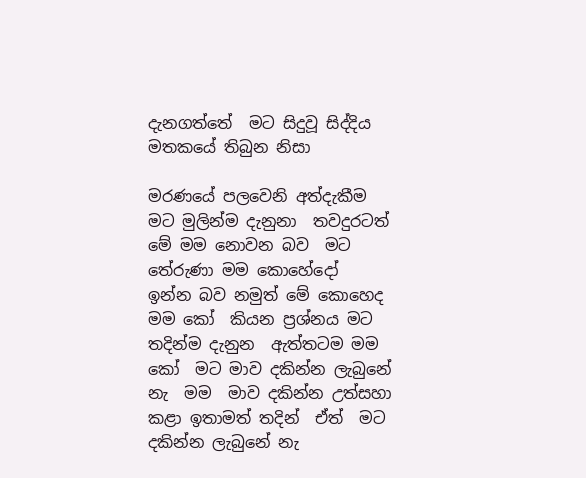දැනගත්තේ  මට සිදුවූ සිද්දිය මතකයේ තිබුන නිසා

මරණයේ පලවෙනි අත්දැකීම
මට මුලින්ම දැනුනා  තවදුරටත්  මේ මම නොවන බව  මට තේරුණා මම කොහේදෝ  ඉන්න බව නමුත් මේ කොහෙද  මම කෝ  කියන ප්‍රශ්නය මට තදින්ම දැනුන  ඇත්තටම මම කෝ  මට මාව දකින්න ලැබුනේ නැ  මම  මාව දකින්න උත්සහා කළා ඉතාමත් තදින්  ඒත්  මට දකින්න ලැබුනේ නැ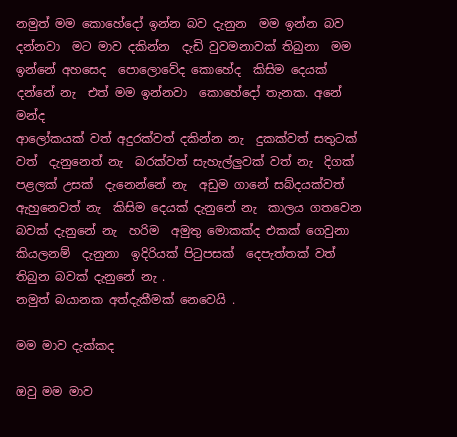නමුත් මම කොහේදෝ ඉන්න බව දැනුන  මම ඉන්න බව දන්නවා  මට මාව දකින්න  දැඩි වුවමනාවක් තිබුනා  මම ඉන්නේ අහසෙද  පොලොවේද කොහේද  කිසිම දෙයක්  දන්නේ නැ  එත් මම ඉන්නවා  කොහේදෝ තැනක. අනේ මන්ද
ආලෝකයක් වත් අදුරක්වත් දකින්න නැ  දුකක්වත් සතුටක් වත්  දැනුනෙත් නැ  බරක්වත් සැහැල්ලුවක් වත් නැ  දිගක්  පළලක් උසක්  දැනෙන්නේ නැ  අඩුම ගානේ සබ්දයක්වත්  ඇහුනෙවත් නැ  කිසිම දෙයක් දැනුනේ නැ  කාලය ගතවෙන බවක් දැනුනේ නැ  හරිම  අමුතු මොකක්ද එකක් ගෙවුනා  කියලනම්  දැනුනා  ඉදිරියක් පිටුපසක්  දෙපැත්තක් වත් තිබුන බවක් දැනුනේ නැ .
නමුත් බයානක අත්දැකීමක් නෙවෙයි .

මම මාව දැක්කද

ඔවු මම මාව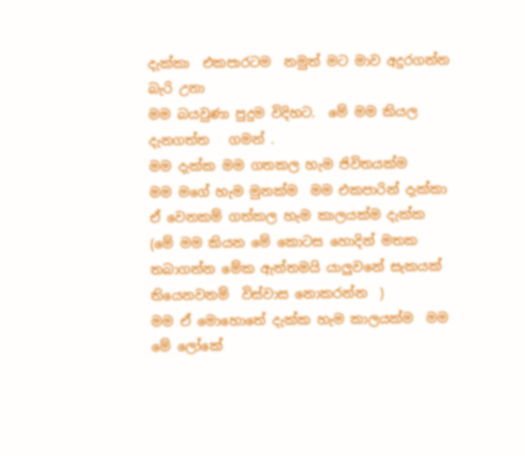දැක්කා  එකපාරටම  නමුත් මට මාව අදුරගන්න බැරි උනා
මම බයවුණා පුදුම විදිහට.  මේ මම කියල දැනගත්ත   ගමන් .
මම දැක්ක මම ගතකල හැම ජිවිතයක්ම
මම මගේ හැම මුනක්ම  මම එකපාරින් දැක්කා ඒ වෙනකම් ගත්කල හැම කාලයක්ම දැක්ක  (මේ මම කියන මේ කොටස හොදින් මතක තබාගන්න මේක ඇත්තමයි යාලුවනේ සැකයක් තියෙනවනම්  විස්වාස නොකරන්න  )
මම ඒ මොහොතේ දැක්ක හැම කාලයක්ම  මම මේ ලෝකේ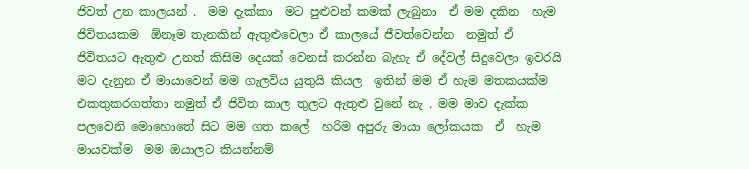ජිවත් උන කාලයන් .  මම දැක්කා  මට පුළුවන් කමක් ලැබුනා  ඒ මම දකින  හැම ජිවිතයකම  ඕනෑම තැනකින් ඇතුළුවෙලා ඒ කාලයේ ජීවත්වෙන්න  නමුත් ඒ  ජිවිතයට ඇතුළු උනත් කිසිම දෙයක් වෙනස් කරන්න බැහැ ඒ දේවල් සිදුවෙලා ඉවරයි  මට දැනුන ඒ මායාවෙන් මම ගැලවිය යුතුයි කියල  ඉතින් මම ඒ හැම මතකයක්ම  එකතුකරගත්තා නමුත් ඒ ජිවිත කාල තුලට ඇතුළු වුනේ නැ . මම මාව දැක්ක පලවෙනි මොහොතේ සිට මම ගත කලේ  හරිම අපුරු මායා ලෝකයක  ඒ  හැම මායවක්ම  මම ඔයාලට කියන්නම්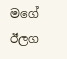මගේ ඊලග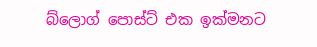බ්ලොග් පොස්ට් එක ඉක්මනට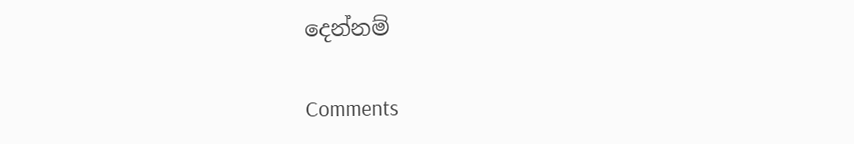දෙන්නම්

Comments